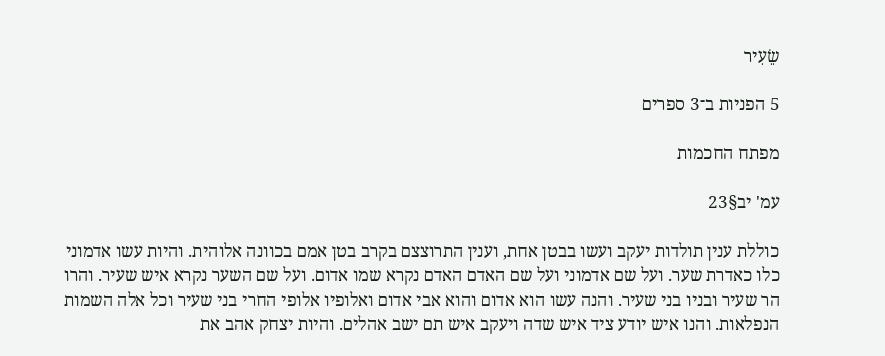שֵׂעִיר

5 הפניות ב־3 ספרים

מפתח החכמות

עמ' יב§23

כוללת ענין תולדות יעקב ועשו בבטן אחת, וענין התרוצצם בקרב בטן אמם בכוונה אלוהית. והיות עשו אדמוני כלו כאדרת שער. ועל שם אדמוני ועל שם האדם האדם נקרא שמו אדום. ועל שם השער נקרא איש שעיר. והרו הר שעיר ובניו בני שעיר. והנה עשו הוא אדום והוא אבי אדום ואלופיו אלופי החרי בני שעיר וכל אלה השמות הנפלאות. והנו איש יודע ציד איש שדה ויעקב איש תם ישב אהלים. והיות יצחק אהב את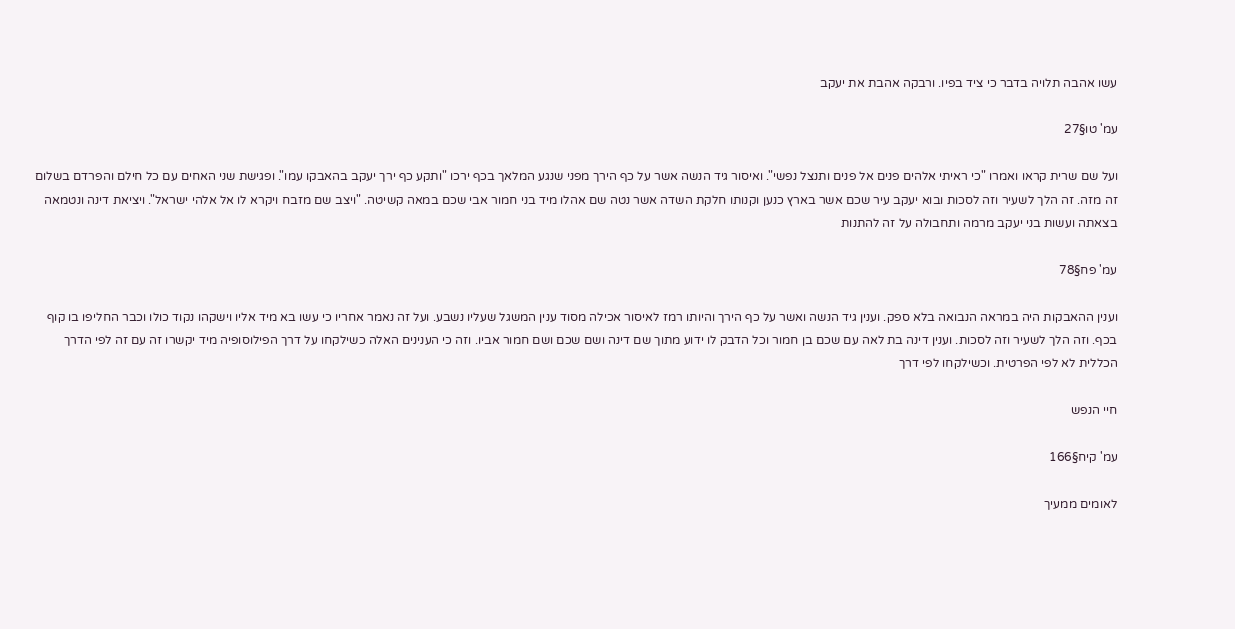עשו אהבה תלויה בדבר כי ציד בפיו. ורבקה אהבת את יעקב

עמ' טו§27

ועל שם שרית קראו ואמרו "כי ראיתי אלהים פנים אל פנים ותנצל נפשי". ואיסור גיד הנשה אשר על כף הירך מפני שנגע המלאך בכף ירכו "ותקע כף ירך יעקב בהאבקו עמו". ופגישת שני האחים עם כל חילם והפרדם בשלום זה מזה. זה הלך לשעיר וזה לסכות ובוא יעקב עיר שכם אשר בארץ כנען וקנותו חלקת השדה אשר נטה שם אהלו מיד בני חמור אבי שכם במאה קשיטה. "ויצב שם מזבח ויקרא לו אל אלהי ישראל". ויציאת דינה ונטמאה בצאתה ועשות בני יעקב מרמה ותחבולה על זה להתנות

עמ' פח§78

וענין ההאבקות היה במראה הנבואה בלא ספק. וענין גיד הנשה ואשר על כף הירך והיותו רמז לאיסור אכילה מסוד ענין המשגל שעליו נשבע. ועל זה נאמר אחריו כי עשו בא מיד אליו וישקהו נקוד כולו וכבר החליפו בו קוף בכף. וזה הלך לשעיר וזה לסכות. וענין דינה בת לאה עם שכם בן חמור וכל הדבק לו ידוע מתוך שם דינה ושם שכם ושם חמור אביו. וזה כי הענינים האלה כשילקחו על דרך הפילוסופיה מיד יקשרו זה עם זה לפי הדרך הכללית לא לפי הפרטית. וכשילקחו לפי דרך

חיי הנפש

עמ' קיח§166

לאומים ממעיך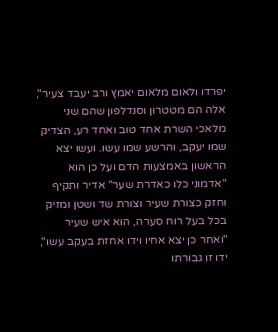יפרדו ולאום מלאום יאמץ ורב יעבד צעיר", אלה הם מטטרון וסנדלפון שהם שני מלאכי השרת אחד טוב ואחד רע, הצדיק שמו יעקב, והרשע שמו עשו. ועשו יצא הראשון באמצעות הדם ועל כן הוא "אדמוני כלו כאדרת שער" אדיר ותקיף וחזק כצורת שעיר וצורת שד ושטן ומזיק בכל בעל רוח סערה, הוא איש שעיר "ואחר כן יצא אחיו וידו אחזת בעקב עשו", ידו זו גבורתו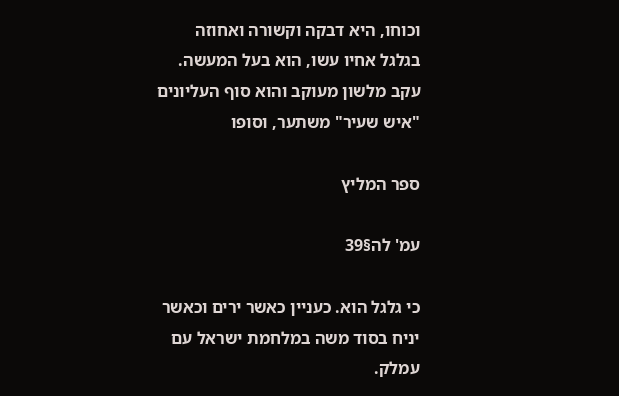וכוחו, היא דבקה וקשורה ואחוזה בגלגל אחיו עשו, הוא בעל המעשה. עקב מלשון מעוקב והוא סוף העליונים "איש שעיר" משתער, וסופו

ספר המליץ

עמ' לה§39

כי גלגל הוא. כעניין כאשר ירים וכאשר יניח בסוד משה במלחמת ישראל עם עמלק.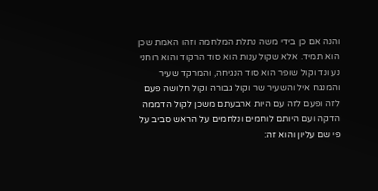והנה אם כן בידי משה נתלת המלחמה וזהו האמת שכן הוא תמיד. אלא שקול ענות הוא סוד הרקוד והוא רוחני נע ונד וקול שופר הוא סוד הנגיחה, והמרקד שעיר והמנגח איל והשעיר שר וקול גבורה וקול חלושה פעם לזה ופעם לזה עם היות ארבעתם משכן לקול הדממה הדקה ועם היותם לוחמים ונלחמים על הראש סביב על פי שם עליון והוא זה: